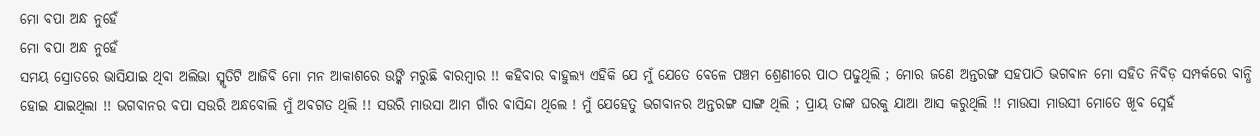ମୋ ବପା ଅନ୍ଧ ନୁହେଁ
ମୋ ବପା ଅନ୍ଧ ନୁହେଁ
ସମୟ ସ୍ରୋତରେ ଭାସିଯାଇ ଥିବା ଅଲିଭା ସ୍ମୃତିଟି ଆଜିବି ମୋ ମନ ଆକାଶରେ ଉଙ୍କି ମରୁଛି ବାରମ୍ବାର !! କହିବାର ବାହୁଲ୍ୟ ଏହିକି ଯେ ମୁଁ ଯେତେ ବେଳେ ପଞ୍ଚମ ଶ୍ରେଣୀରେ ପାଠ ପଢୁଥିଲି ; ମୋର ଜଣେ ଅନ୍ତରଙ୍ଗ ସହପାଠି ଭଗବାନ ମୋ ସହିତ ନିବିଡ଼ ସମ୍ପର୍କରେ ବାନ୍ଧି ହୋଇ ଯାଇଥିଲା !! ଭଗବାନର ବପା ସଉରି ଅନ୍ଧବୋଲି ମୁଁ ଅବଗତ ଥିଲି !! ସଉରି ମାଉସା ଆମ ଗାଁର ବାସିନ୍ଦା ଥିଲେ ! ମୁଁ ଯେହେତୁ ଭଗବାନର ଅନ୍ତରଙ୍ଗ ସାଙ୍ଗ ଥିଲି ; ପ୍ରାୟ ତାଙ୍କ ଘରକୁ ଯାଆ ଆସ କରୁଥିଲି !! ମାଉସା ମାଉସୀ ମୋତେ ଖୂବ ସ୍ନେହଁ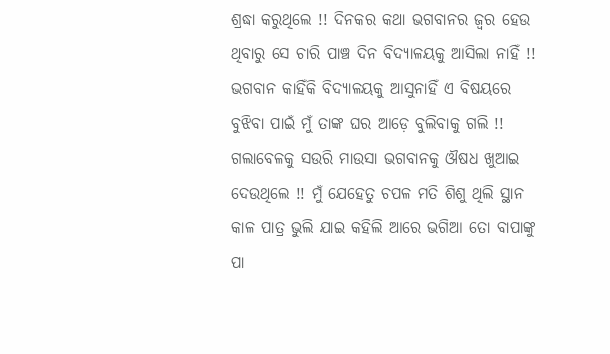ଶ୍ରଦ୍ଧା କରୁଥିଲେ !! ଦିନକର କଥା ଭଗବାନର ଜ୍ୱର ହେଉ ଥିବାରୁ ସେ ଚାରି ପାଞ୍ଚ ଦିନ ବିଦ୍ୟାଳୟକୁ ଆସିଲା ନାହିଁ !!
ଭଗବାନ କାହିଁକି ବିଦ୍ୟାଳୟକୁ ଆସୁନାହିଁ ଏ ବିଷୟରେ ବୁଝିବା ପାଇଁ ମୁଁ ତାଙ୍କ ଘର ଆଡ଼େ ବୁଲିବାକୁ ଗଲି !! ଗଲାବେଳକୁ ସଉରି ମାଉସା ଭଗବାନକୁ ଔଷଧ ଖୁଆଇ ଦେଉଥିଲେ !! ମୁଁ ଯେହେତୁ ଚପଳ ମତି ଶିଶୁ ଥିଲି ସ୍ଥାନ କାଳ ପାତ୍ର ଭୁଲି ଯାଇ କହିଲି ଆରେ ଭଗିଆ ତୋ ବାପାଙ୍କୁ ପା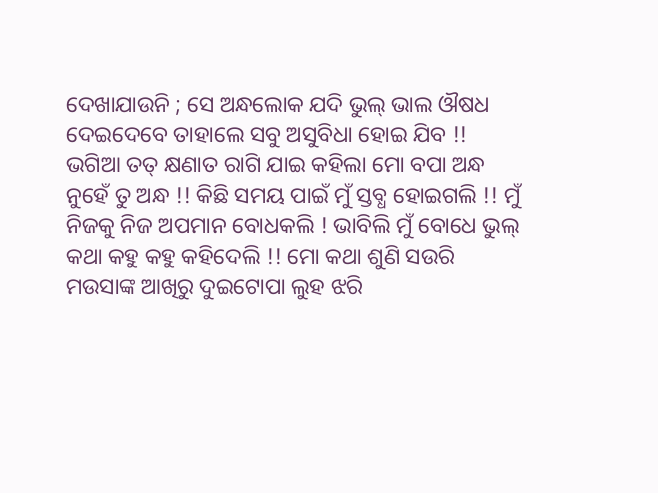ଦେଖାଯାଉନି ; ସେ ଅନ୍ଧଲୋକ ଯଦି ଭୁଲ୍ ଭାଲ ଔଷଧ ଦେଇଦେବେ ତାହାଲେ ସବୁ ଅସୁବିଧା ହୋଇ ଯିବ !! ଭଗିଆ ତତ୍ କ୍ଷଣାତ ରାଗି ଯାଇ କହିଲା ମୋ ବପା ଅନ୍ଧ ନୁହେଁ ତୁ ଅନ୍ଧ !! କିଛି ସମୟ ପାଇଁ ମୁଁ ସ୍ତବ୍ଧ ହୋଇଗଲି !! ମୁଁ ନିଜକୁ ନିଜ ଅପମାନ ବୋଧକଲି ! ଭାବିଲି ମୁଁ ବୋଧେ ଭୁଲ୍ କଥା କହୁ କହୁ କହିଦେଲି !! ମୋ କଥା ଶୁଣି ସଉରି ମଉସାଙ୍କ ଆଖିରୁ ଦୁଇଟୋପା ଲୁହ ଝରି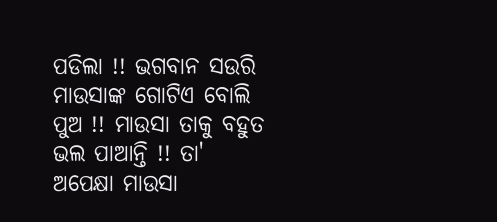ପଡିଲା !! ଭଗବାନ ସଉରି ମାଉସାଙ୍କ ଗୋଟିଏ ବୋଲି ପୁଅ !! ମାଉସା ତାକୁ ବହୁତ ଭଲ ପାଆନ୍ତି !! ତା' ଅପେକ୍ଷା ମାଉସା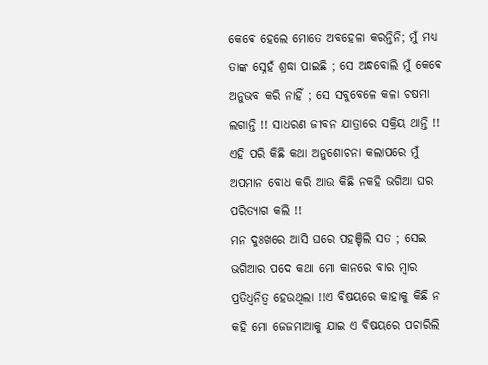କେଵେ ହେଲେ ମୋତେ ଅବହେଳା କରନ୍ତିନି; ମୁଁ ମଧ୍ୟ ତାଙ୍କ ସ୍ନେହଁ ଶ୍ରଦ୍ଧା ପାଇଛି ; ସେ ଅନ୍ଧବୋଲି ମୁଁ କେଵେ ଅନୁଭବ କରି ନାହିଁ ; ସେ ସବୁବେଳେ କଳା ଚଷମା ଲଗାନ୍ତି !! ସାଧରଣ ଜୀବନ ଯାତ୍ରାରେ ସକ୍ରିୟ ଥାନ୍ତି !! ଏହି ପରି କିଛି କଥା ଅନୁଶୋଚନା କଲାପରେ ମୁଁ ଅପମାନ ବୋଧ କରି ଆଉ କିଛି ନକହି ଭଗିଆ ଘର ପରିତ୍ୟାଗ କଲି !!
ମନ ଦୁଃଖରେ ଆସି ଘରେ ପହଞ୍ଚିଲି ସତ ; ସେଇ ଭଗିଆର ପଦେ କଥା ମୋ କାନରେ ବାର ମ୍ବାର ପ୍ରତିଧ୍ୱନିତ୍ୱ ହେଉଥିଲା !!ଏ ବିଷୟରେ କାହାକୁ କିଛି ନ କହି ମୋ ଜେଜମାଆକୁ ଯାଇ ଏ ବିଷୟରେ ପଚାରିଲି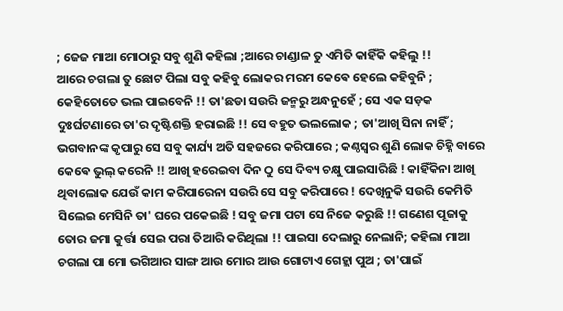; ଜେଜ ମାଆ ମୋଠାରୁ ସବୁ ଶୁଣି କହିଲା ;ଆରେ ଚାଣ୍ଡାଳ ତୁ ଏମିତି କାହିଁକି କହିଲୁ !!
ଆରେ ଚଗଲା ତୁ ଛୋଟ ପିଲା ସବୁ କହିବୁ ଲୋକର ମରମ କେଵେ ହେଲେ କହିବୁନି ; କେହିତୋତେ ଭଲ ପାଇବେନି !! ତା'ଛଡା ସଉରି ଜନ୍ମରୁ ଅନ୍ଧନୁହେଁ ; ସେ ଏକ ସଡ଼କ ଦୁଃର୍ଘଟଣାରେ ତା'ର ଦୃଷ୍ଟିଶକ୍ତି ହରାଇଛି !! ସେ ବହୁତ ଭଲଲୋକ ; ତା'ଆଖି ସିନା ନାହିଁ ; ଭଗବାନଙ୍କ କୃପାରୁ ସେ ସବୁ କାର୍ଯ୍ୟ ଅତି ସହଜରେ କରିପାରେ ; କଣ୍ଠସ୍ୱର ଶୁଣି ଲୋକ ଚିହ୍ନି ବାରେ କେଵେ ଭୁଲ୍ କରେନି !! ଆଖି ହରେଇବା ଦିନ ଠୁ ସେ ଦିବ୍ୟ ଚକ୍ଷୁ ପାଇସାରିଛି ! କାହିଁକିନା ଆଖି ଥିବାଲୋକ ଯେଉଁ କାମ କରିପାରେନା ସଉରି ସେ ସବୁ କରିପାରେ ! ଦେଖିନୁକି ସଉରି କେମିତି ସିଲେଇ ମେସିନି ତା' ଘରେ ପକେଇଛି ! ସବୁ ଜମା ପଟା ସେ ନିଜେ କରୁଛି !! ଗଣେଶ ପୂଜାକୁ ତୋର ଜମା କୁର୍ତ୍ତା ସେଇ ପରା ତିଆରି କରିଥିଲା !! ପାଇସା ଦେଲାରୁ ନେଲାନି; କହିଲା ମାଆ ଚଗଲା ପା ମୋ ଭଗିଆର ସାଙ୍ଗ ଆଉ ମୋର ଆଉ ଗୋଟାଏ ଗେହ୍ଲା ପୁଅ ; ତା'ପାଇଁ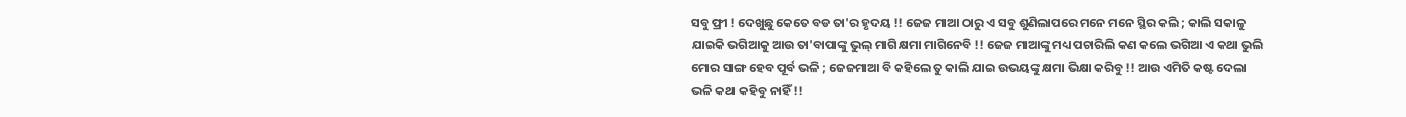ସବୁ ଫ୍ରୀ ! ଦେଖୁଛୁ କେତେ ବଡ ତା'ର ହୃଦୟ !! ଜେଜ ମାଆ ଠାରୁ ଏ ସବୁ ଶୁଣିଲାପରେ ମନେ ମନେ ସ୍ଥିର କଲି ; କାଲି ସକାଳୁ ଯାଇକି ଭଗିଆକୁ ଆଉ ତା'ବାପାଙ୍କୁ ଭୁଲ୍ ମାଗି କ୍ଷମା ମାଗିନେବି !! ଜେଜ ମାଆଙ୍କୁ ମଧ୍ୟ ପଚାରିଲି କଣ କଲେ ଭଗିଆ ଏ କଥା ଭୁଲି ମୋର ସାଙ୍ଗ ହେବ ପୂର୍ବ ଭଳି ; ଜେଜମାଆ ବି କହିଲେ ତୁ କାଲି ଯାଇ ଉଭୟଙ୍କୁ କ୍ଷମା ଭିକ୍ଷା କରିବୁ !! ଆଉ ଏମିତି କଷ୍ଟ ଦେଲା ଭଳି କଥା କହିବୁ ନାହିଁ !!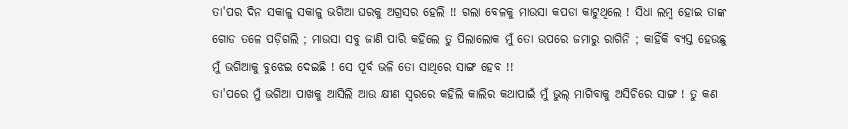ତା'ପର ଦିନ ସକାଳୁ ସକାଳୁ ଭଗିଆ ଘରକୁ ଅଗ୍ରସର ହେଲି !! ଗଲା ବେଳକୁ ମାଉସା କପଡା କାଟୁଥିଲେ ! ସିଧା ଲମ୍ବ ହୋଇ ତାଙ୍କ ଗୋଡ ତଳେ ପଡ଼ିଗଲି ; ମାଉସା ସବୁ ଜାଣି ପାରି କହିଲେ ତୁ ପିଲାଲୋକ ମୁଁ ତୋ ଉପରେ ଜମାରୁ ରାଗିନି ; କାହିଁକି ବ୍ୟସ୍ତ ହେଉଛୁ ମୁଁ ଭଗିଆକୁ ବୁଝେଇ ଦେଇଛି ! ସେ ପୂର୍ବ ଭଳି ତୋ ସାଥିରେ ସାଙ୍ଗ ହେବ !!
ତା'ପରେ ମୁଁ ଭଗିଆ ପାଖକୁ ଆସିଲି ଆଉ କ୍ଷୀଣ ସ୍ୱରରେ କହିଲି କାଲିର କଥାପାଇଁ ମୁଁ ଭୁଲ୍ ମାଗିବାକୁ ଅସିଚିରେ ସାଙ୍ଗ ! ତୁ କଣ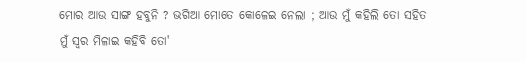ମୋର ଆଉ ସାଙ୍ଗ ହବୁନି ? ଭଗିଆ ମୋତେ କୋଳେଇ ନେଲା ; ଆଉ ମୁଁ କହିଲି ତୋ ସହିତ ମୁଁ ସ୍ୱର ମିଳାଇ କହିବି ତୋ'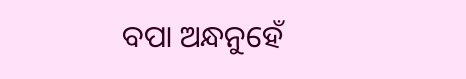ବପା ଅନ୍ଧନୁହେଁ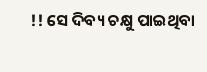!! ସେ ଦିବ୍ୟ ଚକ୍ଷୁ ପାଇଥିବା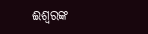ଈଶ୍ୱରଙ୍କ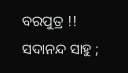ବରପୁତ୍ର !!
ସଦାନନ୍ଦ ସାହୁ ;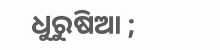ଧୁରୁଷିଆ ;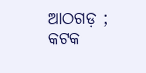ଆଠଗଡ଼ ; କଟକ